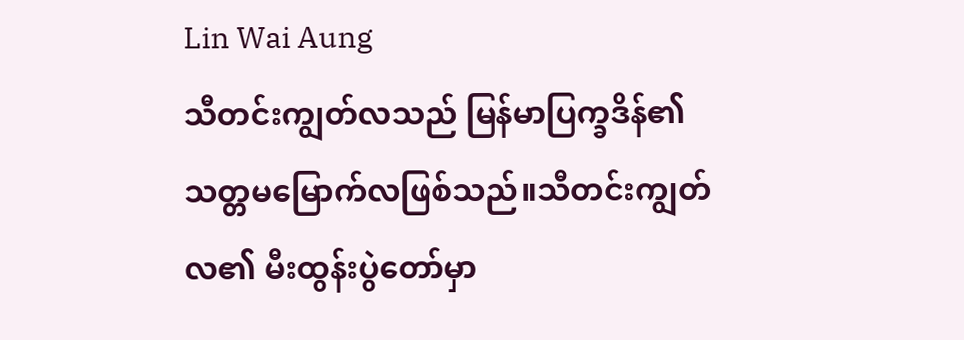Lin Wai Aung
သီတင်းကျွတ်လသည် မြန်မာပြက္ခဒိန်၏ သတ္တမမြောက်လဖြစ်သည်။သီတင်းကျွတ်လ၏ မီးထွန်းပွဲတော်မှာ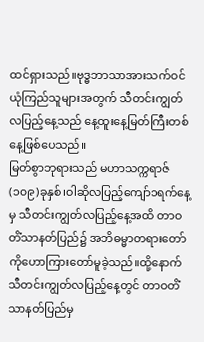ထင်ရှားသည်။ဗုဒ္ဓဘာသာအားသက်ဝင်ယုံကြည်သူများအတွက် သီတင်းကျွတ်လပြည့်နေ့သည် နေ့ထူးနေ့မြတ်ကြီးတစ်နေ့ဖြစ်ပေသည်။
မြတ်စွာဘုရားသည် မဟာသက္ကရာဇ်(၁၀၉)ခုနှစ်၊ဝါဆိုလပြည့်ကျော်၁ရက်နေ့မှ သီတင်းကျွတ်လပြည့်နေ့အထိ တာဝတိံသာနတ်ပြည်၌ အဘိဓမ္မာတရားတော်ကိုဟောကြားတော်မူခဲ့သည်။ထို့နောက်သီတင်းကျွတ်လပြည့်နေ့တွင် တာဝတိံသာနတ်ပြည်မှ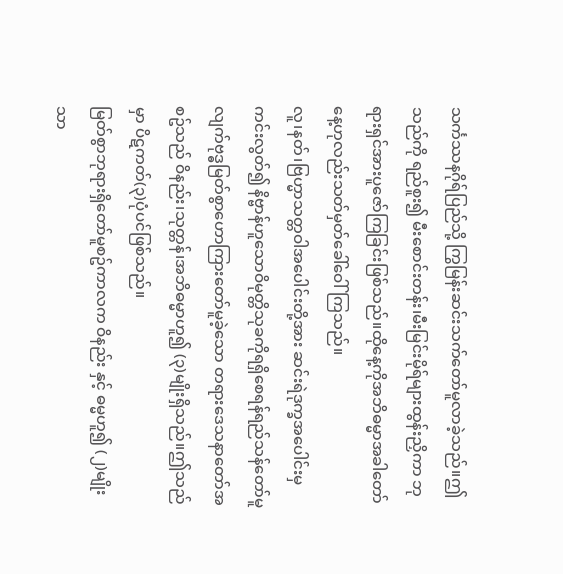သင်္ကဿနဂိုရ်ပြည်သို့ ကြွမြန်းဆင်းသက်တော်မူလာခဲ့သည်။ဤသည်ကို ရည်စူး၍ မီးစောင်းတန်း၊မီးမြင်းမိုရ်များထွန်းညှိကာ ဘုရားရှင်အားပူဇော်ကြခြင်းဖြစ်သည်။ထိုနေ့ကိုအဘိဓမ္မာအခါတော်နေ့ဟုလည်းသတ်မှတ်ခေါ်ဝေါ်ကြသည်။
လူ၊နတ်၊ဗြဟ္မာသတ္တဝါအပေါင်းတို့အား ဆင်းရဲဒုက္ခအပေါင်းမှ ကင်းလွတ်၍ နိဗ္ဗာန်ဟူသောဝိမုတ္တိသုခကိုရရှိစေရန်ရည်သန်တော်မူလျက်ဗုဒ္ဓမြတ်စွာဟောကြားတော်မူခဲ့သော တရားဒေသနာတော်အစဥ်သည် ဝိနည်း၊သုတ္တန်၊အဘိဓမ္မာဟူ၍ (၃)မျိုးရှိသည်။ဤသည်မှာ ပိဋကတ်(၃)ပုံပင်ဖြစ်သည်။
မြတ်စွာဘုရားရှိတော်မူစဥ်ကာလက ဝိနည်း နှင့် ဓမ္မဟူ၍ (၂)မျိုးသာ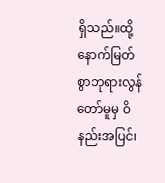ရှိသည်။ထို့နောက်မြတ်စွာဘုရားလွန်တော်မူမှ ဝိနည်းအပြင်၊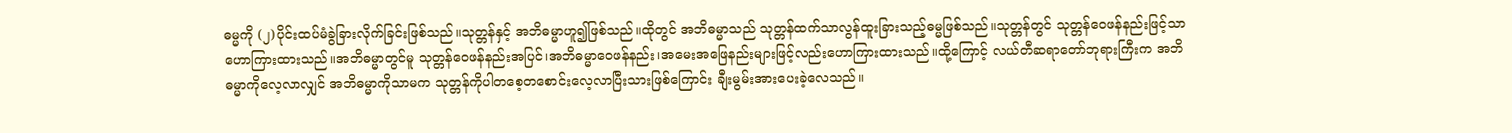ဓမ္မကို (၂)ပိုင်းထပ်မံခွဲခြားလိုက်ခြင်းဖြစ်သည်။သုတ္တန်နှင့် အဘိဓမ္မာဟူ၍ဖြစ်သည်။ထိုတွင် အဘိဓမ္မာသည် သုတ္တန်ထက်သာလွန်ထူးခြားသည့်ဓမ္မဖြစ်သည်။သုတ္တန်တွင် သုတ္တန်ဝေဖန်နည်းဖြင့်သာဟောကြားထားသည်။အဘိဓမ္မာတွင်မူ သုတ္တန်ဝေဖန်နည်းအပြင်၊အဘိဓမ္မာဝေဖန်နည်း၊အမေးအဖြေနည်းများဖြင့်လည်းဟောကြားထားသည်။ထို့ကြောင့် လယ်တီဆရာတော်ဘုရားကြီးက အဘိဓမ္မာကိုလေ့လာလျှင် အဘိဓမ္မာကိုသာမက သုတ္တန်ကိုပါတစေ့တစောင်းလေ့လာပြီးသားဖြစ်ကြောင်း ချီးမွမ်းအားပေးခဲ့လေသည်။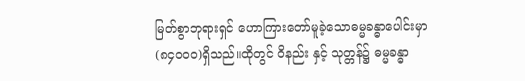မြတ်စွာဘုရားရှင် ဟောကြားတော်မူခဲ့သောဓမ္မခန္ဓာပေါင်းမှာ (၈၄၀၀၀)ရှိသည်။ထိုတွင် ဝိနည်း နှင့် သုတ္တန်၌ ဓမ္မခန္ဓာ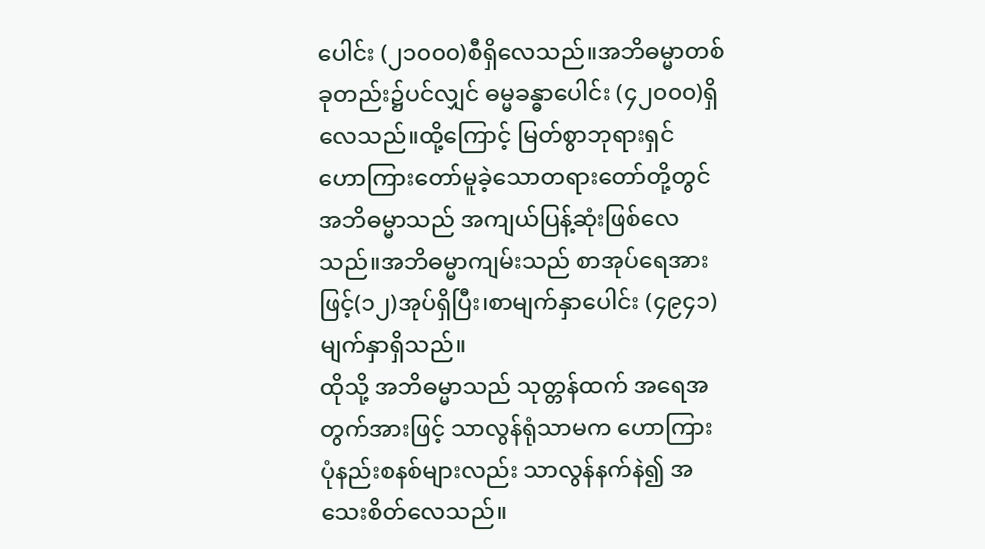ပေါင်း (၂၁၀၀၀)စီရှိလေသည်။အဘိဓမ္မာတစ်ခုတည်း၌ပင်လျှင် ဓမ္မခန္ဓာပေါင်း (၄၂၀၀၀)ရှိလေသည်။ထို့ကြောင့် မြတ်စွာဘုရားရှင် ဟောကြားတော်မူခဲ့သောတရားတော်တို့တွင် အဘိဓမ္မာသည် အကျယ်ပြန့်ဆုံးဖြစ်လေသည်။အဘိဓမ္မာကျမ်းသည် စာအုပ်ရေအားဖြင့်(၁၂)အုပ်ရှိပြီး၊စာမျက်နှာပေါင်း (၄၉၄၁)မျက်နှာရှိသည်။
ထိုသို့ အဘိဓမ္မာသည် သုတ္တန်ထက် အရေအတွက်အားဖြင့် သာလွန်ရုံသာမက ဟောကြားပုံနည်းစနစ်များလည်း သာလွန်နက်နဲ၍ အသေးစိတ်လေသည်။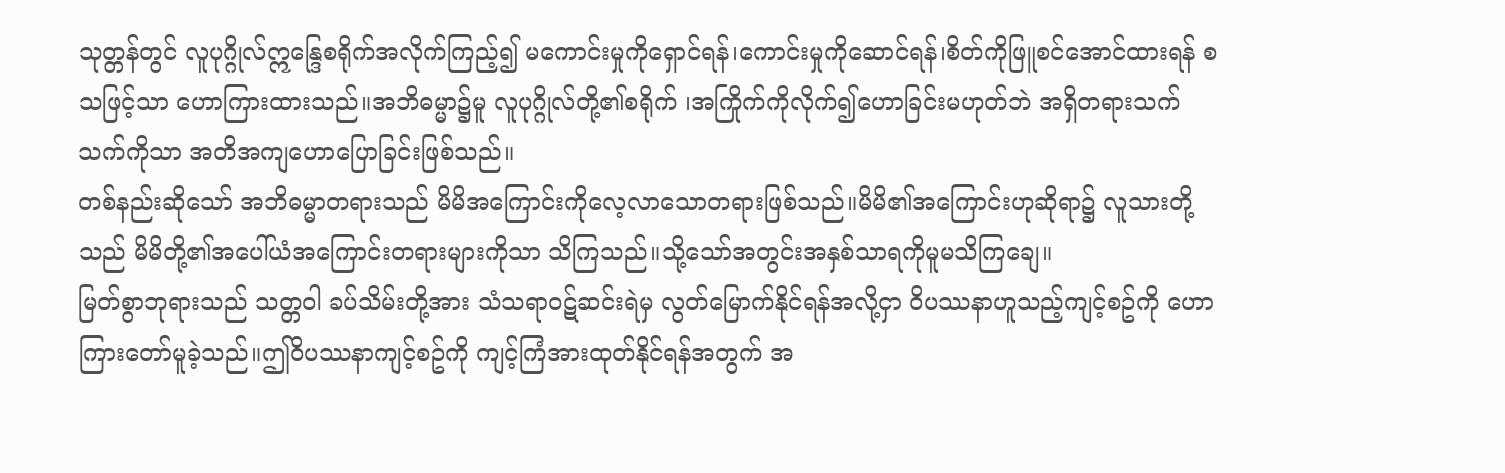သုတ္တန်တွင် လူပုဂ္ဂိုလ်ဣန္ဒြေစရိုက်အလိုက်ကြည့်၍ မကောင်းမှုကိုရှောင်ရန်၊ကောင်းမှုကိုဆောင်ရန်၊စိတ်ကိုဖြူစင်အောင်ထားရန် စသဖြင့်သာ ဟောကြားထားသည်။အဘိဓမ္မာ၌မူ လူပုဂ္ဂိုလ်တို့၏စရိုက် ၊အကြိုက်ကိုလိုက်၍ဟောခြင်းမဟုတ်ဘဲ အရှိတရားသက်သက်ကိုသာ အတိအကျဟောပြောခြင်းဖြစ်သည်။
တစ်နည်းဆိုသော် အဘိဓမ္မာတရားသည် မိမိအကြောင်းကိုလေ့လာသောတရားဖြစ်သည်။မိမိ၏အကြောင်းဟုဆိုရာ၌ လူသားတို့သည် မိမိတို့၏အပေါ်ယံအကြောင်းတရားများကိုသာ သိကြသည်။သို့သော်အတွင်းအနှစ်သာရကိုမူမသိကြချေ။
မြတ်စွာဘုရားသည် သတ္တဝါ ခပ်သိမ်းတို့အား သံသရာဝဋ်ဆင်းရဲမှ လွတ်မြောက်နိုင်ရန်အလို့ငှာ ဝိပဿနာဟူသည့်ကျင့်စဥ်ကို ဟောကြားတော်မူခဲ့သည်။ဤဝိပဿနာကျင့်စဥ်ကို ကျင့်ကြံအားထုတ်နိုင်ရန်အတွက် အ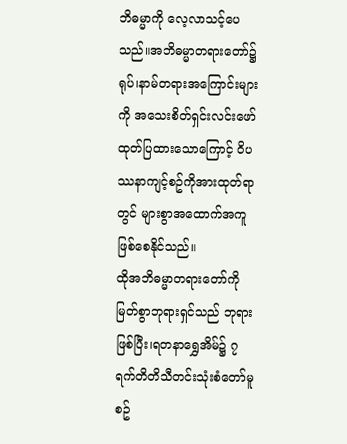ဘိဓမ္မာကို လေ့လာသင့်ပေသည်။အဘိဓမ္မာတရားတော်၌ ရုပ်၊နာမ်တရားအကြောင်းများကို အသေးစိတ်ရှင်းလင်းဖော်ထုတ်ပြထားသောကြောင့် ဝိပဿနာကျင့်စဥ်ကိုအားထုတ်ရာတွင် များစွာအထောက်အကူဖြစ်စေနိုင်သည်။
ထိုအဘိဓမ္မာတရားတော်ကို မြတ်စွာဘုရားရှင်သည် ဘုရားဖြစ်ပြီး၊ရတနာရွှေအိမ်၌ ၇ရက်တိတိသီတင်းသုံးစံတော်မူစဥ်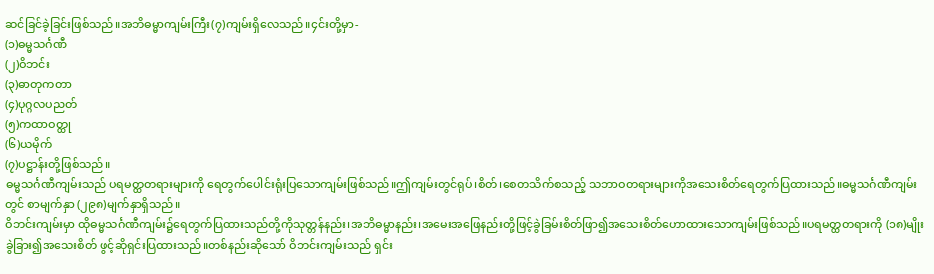ဆင်ခြင်ခဲ့ခြင်းဖြစ်သည်။အဘိဓမ္မာကျမ်းကြီး(၇)ကျမ်းရှိလေသည်။၄င်းတို့မှာ-
(၁)ဓမ္မသင်္ဂဏီ
(၂)ဝိဘင်း
(၃)ဓာတုကတာ
(၄)ပုဂ္ဂလပညတ်
(၅)ကထာဝတ္ထု
(၆)ယမိုက်
(၇)ပဋ္ဌာန်းတို့ဖြစ်သည်။
ဓမ္မသင်္ဂဏီကျမ်းသည် ပရမတ္ထတရားများကို ရေတွက်ပေါင်းရုံးပြသောကျမ်းဖြစ်သည်။ဤကျမ်းတွင်ရုပ်၊စိတ်၊စေတသိက်စသည့် သဘာဝတရားများကိုအသေးစိတ်ရေတွက်ပြထားသည်။ဓမ္မသင်္ဂဏီကျမ်းတွင် စာမျက်နှာ (၂၉၈)မျက်နှာရှိသည်။
ဝိဘင်းကျမ်းမှာ ထိုဓမ္မသင်္ဂဏီကျမ်း၌ရေတွက်ပြထားသည်တို့ကိုသုတ္တန်နည်း၊အဘိဓမ္မာနည်း၊အမေးအဖြေနည်းတို့ဖြင့်ခွဲခြမ်းစိတ်ဖြာ၍အသေးစိတ်ဟောထားသောကျမ်းဖြစ်သည်။ပရမတ္ထတရားကို (၁၈)မျိုးခွဲခြား၍အသေးစိတ် ဖွင့်ဆိုရှင်းပြထားသည်။တစ်နည်းဆိုသော် ဝိဘင်းကျမ်းသည် ရှင်း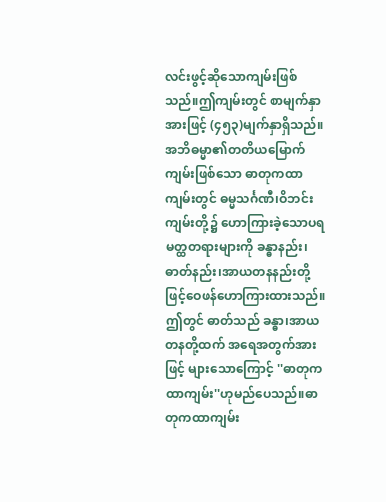လင်းဖွင့်ဆိုသောကျမ်းဖြစ်သည်။ဤကျမ်းတွင် စာမျက်နှာအားဖြင့် (၄၅၃)မျက်နှာရှိသည်။
အဘိဓမ္မာ၏တတိယမြောက်ကျမ်းဖြစ်သော ဓာတုကထာကျမ်းတွင် ဓမ္မသင်္ဂဏီ၊ဝိဘင်းကျမ်းတို့၌ ဟောကြားခဲ့သောပရမတ္ထတရားများကို ခန္ဓာနည်း၊ဓာတ်နည်း၊အာယတနနည်းတို့ဖြင့်ဝေဖန်ဟောကြားထားသည်။ဤတွင် ဓာတ်သည် ခန္ဓာ၊အာယတနတို့ထက် အရေအတွက်အားဖြင့် များသောကြောင့် ''ဓာတုကထာကျမ်း''ဟုမည်ပေသည်။ဓာတုကထာကျမ်း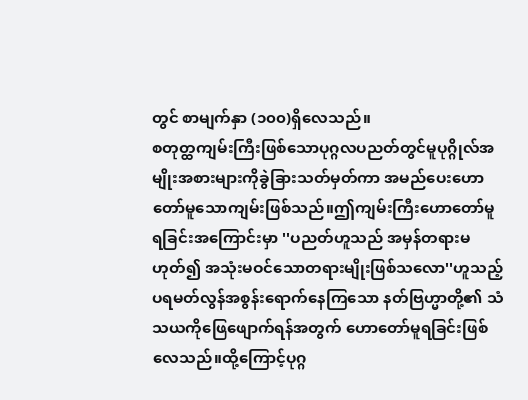တွင် စာမျက်နှာ (၁၀၀)ရှိလေသည်။
စတုတ္ထကျမ်းကြီးဖြစ်သောပုဂ္ဂလပညတ်တွင်မူပုဂ္ဂိုလ်အမျိုးအစားများကိုခွဲခြားသတ်မှတ်ကာ အမည်ပေးဟောတော်မူသောကျမ်းဖြစ်သည်။ဤကျမ်းကြီးဟောတော်မူရခြင်းအကြောင်းမှာ ''ပညတ်ဟူသည် အမှန်တရားမဟုတ်၍ အသုံးမဝင်သောတရားမျိုးဖြစ်သလော''ဟူသည့် ပရမတ်လွန်အစွန်းရောက်နေကြသော နတ်ဗြဟ္မာတို့၏ သံသယကိုဖြေဖျောက်ရန်အတွက် ဟောတော်မူရခြင်းဖြစ်လေသည်။ထို့ကြောင့်ပုဂ္ဂ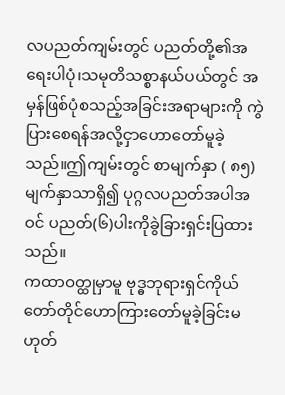လပညတ်ကျမ်းတွင် ပညတ်တို့၏အရေးပါပုံ၊သမုတိသစ္စာနယ်ပယ်တွင် အမှန်ဖြစ်ပုံစသည့်အခြင်းအရာများကို ကွဲပြားစေရန်အလို့ငှာဟောတော်မူခဲ့သည်။ဤကျမ်းတွင် စာမျက်နှာ ( ၈၅)မျက်နှာသာရှိ၍ ပုဂ္ဂလပညတ်အပါအဝင် ပညတ်(၆)ပါးကိုခွဲခြားရှင်းပြထားသည်။
ကထာဝတ္ထုမှာမူ ဗုဒ္ဓဘုရားရှင်ကိုယ်တော်တိုင်ဟောကြားတော်မူခဲ့ခြင်းမဟုတ်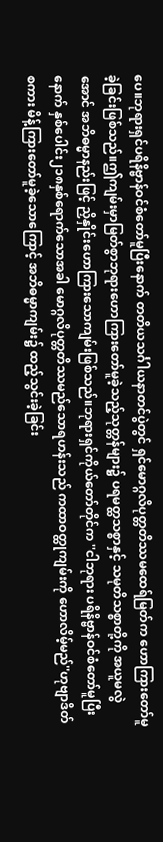ပေ။ဘုရားရှင်ပရိနိဗ္ဗာန်ဝင်စံတော်မူပြီးနောက် တတိယသင်္ဂါယနာတင်ပွဲတွင် ရှင်မောဂ္ဂလိပုတ္တတိဿမထေရ်မြတ်က ဟောကြားတော်မူခဲ့ခြင်းဖြစ်သည်။ဤကျမ်းမှာမြတ်စွာဘုရားဟောကြားတော်မူခဲ့သည့်သုတ္တန်များ၌ ပရမတ္ထသစ္စာနှင့် သမုတိသစ္စာတို့ကို အယူမလွဲအောင် အဘိဓမ္မာနည်းဖြင့် ညှိနှိုင်းဟောကြားသောကျမ်းဖြစ်သည်။ဘုရားရှင်ကိုယ်တော်တိုင်က ''ငါဘုရား ပရိနိဗ္ဗာန်ဝင်စံတော်မူပြီးနောက် နှစ်ပေါင်း၂၁၈နှစ်ရောက်သောအခါ မောဂ္ဂလိပုတ္တတိဿမည်သောရဟန်းသည် ကထာဝတ္ထုကျမ်းကို ဟောလိမ့်မည်''ဟုဗျာဒိတ်စကား မိန့်ကြားတော်မူခဲ့သောကြောင့် အဘိဓမ္မာကျမ်း၌ ထည့်သွင်းခဲ့ခြင်း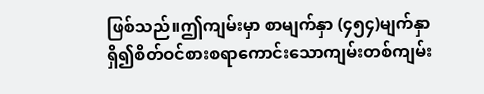ဖြစ်သည်။ဤကျမ်းမှာ စာမျက်နှာ (၄၅၄)မျက်နှာရှိ၍စိတ်ဝင်စားစရာကောင်းသောကျမ်းတစ်ကျမ်း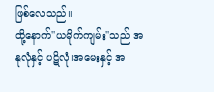ဖြစ်လေသည်။
ထို့နောက်''ယမိုက်ကျမ်း''သည် အနုလုံနှင့် ပဋိလုံ၊အမေးနှင့် အ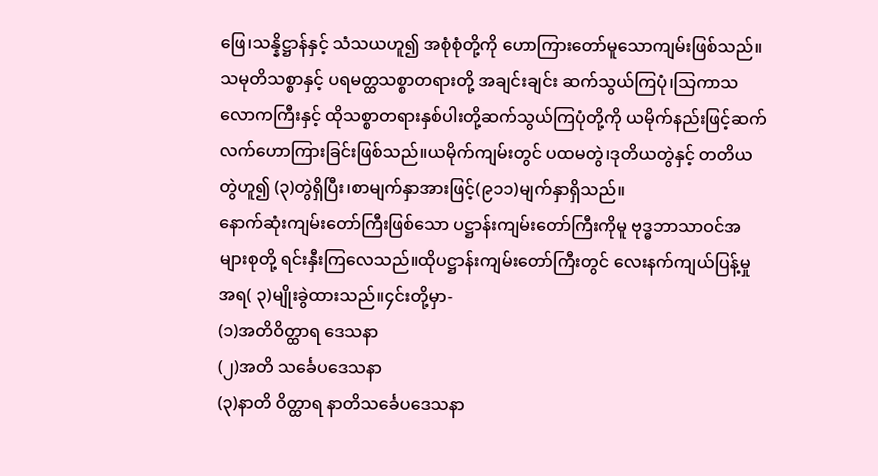ဖြေ၊သန္နိဋ္ဌာန်နှင့် သံသယဟူ၍ အစုံစုံတို့ကို ဟောကြားတော်မူသောကျမ်းဖြစ်သည်။သမုတိသစ္စာနှင့် ပရမတ္ထသစ္စာတရားတို့ အချင်းချင်း ဆက်သွယ်ကြပုံ၊သြကာသလောကကြီးနှင့် ထိုသစ္စာတရားနှစ်ပါးတို့ဆက်သွယ်ကြပုံတို့ကို ယမိုက်နည်းဖြင့်ဆက်လက်ဟောကြားခြင်းဖြစ်သည်။ယမိုက်ကျမ်းတွင် ပထမတွဲ၊ဒုတိယတွဲနှင့် တတိယတွဲဟူ၍ (၃)တွဲရှိပြီး၊စာမျက်နှာအားဖြင့်(၉၁၁)မျက်နှာရှိသည်။
နောက်ဆုံးကျမ်းတော်ကြီးဖြစ်သော ပဋ္ဌာန်းကျမ်းတော်ကြီးကိုမူ ဗုဒ္ဓဘာသာဝင်အများစုတို့ ရင်းနှီးကြလေသည်။ထိုပဋ္ဌာန်းကျမ်းတော်ကြီးတွင် လေးနက်ကျယ်ပြန့်မှုအရ( ၃)မျိုးခွဲထားသည်။၄င်းတို့မှာ-
(၁)အတိဝိတ္ထာရ ဒေသနာ
(၂)အတိ သင်္ခေပဒေသနာ
(၃)နာတိ ဝိတ္ထာရ နာတိသင်္ခေပဒေသနာ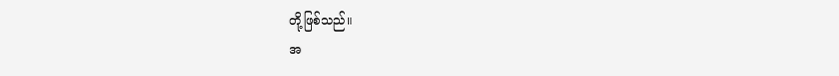တို့ဖြစ်သည်။
အ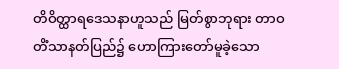တိဝိတ္ထာရဒေသနာဟူသည် မြတ်စွာဘုရား တာဝတိံသာနတ်ပြည်၌ ဟောကြားတော်မူခဲ့သော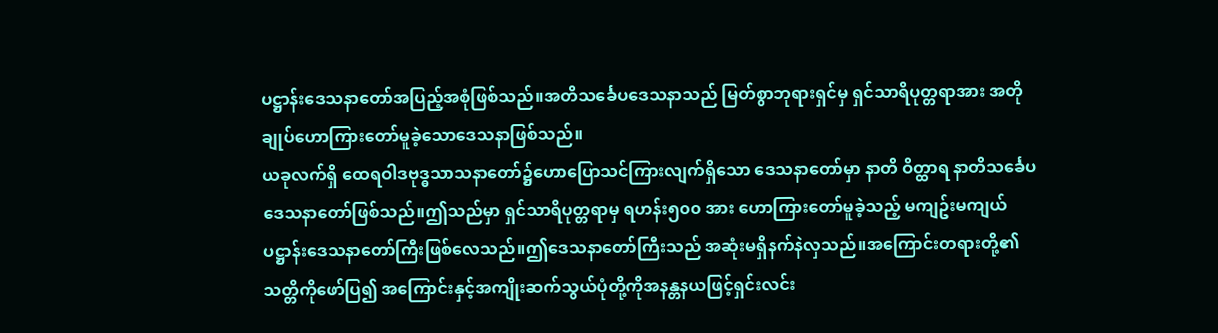ပဋ္ဌာန်းဒေသနာတော်အပြည့်အစုံဖြစ်သည်။အတိသင်္ခေပဒေသနာသည် မြတ်စွာဘုရားရှင်မှ ရှင်သာရိပုတ္တရာအား အတိုချုပ်ဟောကြားတော်မူခဲ့သောဒေသနာဖြစ်သည်။
ယခုလက်ရှိ ထေရဝါဒဗုဒ္ဓသာသနာတော်၌ဟောပြောသင်ကြားလျက်ရှိသော ဒေသနာတော်မှာ နာတိ ဝိတ္ထာရ နာတိသင်္ခေပဒေသနာတော်ဖြစ်သည်။ဤသည်မှာ ရှင်သာရိပုတ္တရာမှ ရဟန်း၅၀၀ အား ဟောကြားတော်မူခဲ့သည့် မကျဥ်းမကျယ် ပဋ္ဌာန်းဒေသနာတော်ကြီးဖြစ်လေသည်။ဤဒေသနာတော်ကြီးသည် အဆုံးမရှိနက်နဲလှသည်။အကြောင်းတရားတို့၏ သတ္တိကိုဖော်ပြ၍ အကြောင်းနှင့်အကျိုးဆက်သွယ်ပုံတို့ကိုအနန္တနယဖြင့်ရှင်းလင်း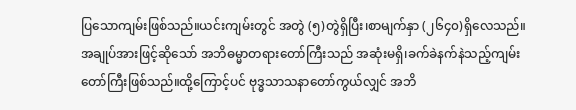ပြသောကျမ်းဖြစ်သည်။ယင်းကျမ်းတွင် အတွဲ (၅)တွဲရှိပြီး၊စာမျက်နှာ (၂၆၄၀)ရှိလေသည်။
အချုပ်အားဖြင့်ဆိုသော် အဘိဓမ္မာတရားတော်ကြီးသည် အဆုံးမရှိ၊ခက်ခဲနက်နဲသည့်ကျမ်းတော်ကြီးဖြစ်သည်။ထို့ကြောင့်ပင် ဗုဒ္ဓသာသနာတော်ကွယ်လျှင် အဘိ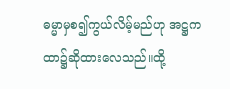ဓမ္မာမှစ၍ကွယ်လိမ့်မည်ဟု အဋ္ဌကထာ၌ဆိုထားလေသည်။ထို့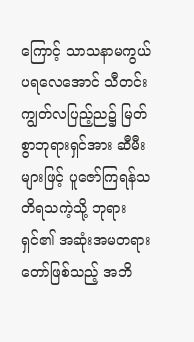ကြောင့် သာသနာမကွယ်ပရလေအောင် သီတင်းကျွတ်လပြည့်ည၌ မြတ်စွာဘုရားရှင်အား ဆီမီးများဖြင့် ပူဇော်ကြရန်သတိရသကဲ့သို့ ဘုရားရှင်၏ အဆုံးအမတရားတော်ဖြစ်သည့် အဘိ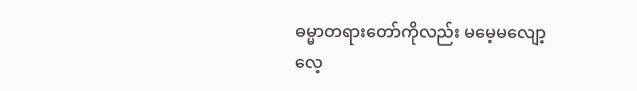ဓမ္မာတရားတော်ကိုလည်း မမေ့မလျော့လေ့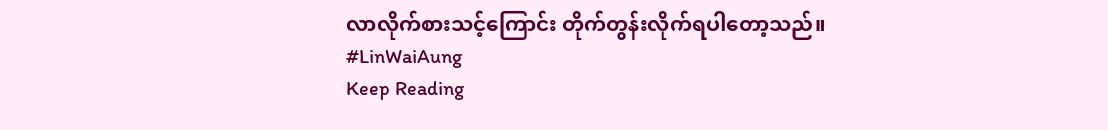လာလိုက်စားသင့်ကြောင်း တိုက်တွန်းလိုက်ရပါတော့သည်။
#LinWaiAung
Keep Reading